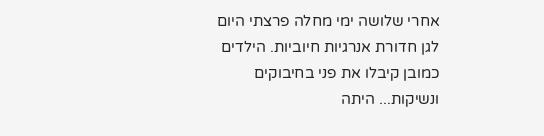אחרי שלושה ימי מחלה פרצתי היום לגן חדורת אנרגיות חיוביות. הילדים כמובן קיבלו את פני בחיבוקים ונשיקות... היתה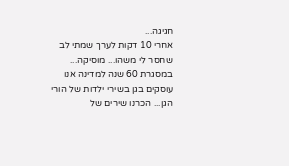חגיגה...
אחרי 10 דקות לערך שמתי לב שחסר לי משהו... מוסיקה... במסגרת 60 שנה למדינה אנו עוסקים בגן בשירי ילדות של הורי הגן... הכרנו שירים של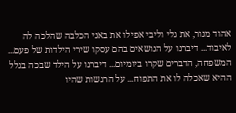אהוד מנור, את גלי וליבי אפילו את באני הכלבה שהלכה לה לאיבוד... דיברנו על הנושאים בהם עסקו שירי הילדות של פעם... המשפחה, הדברים שקרו ביומיום... דיברנו על הילד שבכה בגלל ההיא שאכלה לו את התפוח... על הרגשות שהיו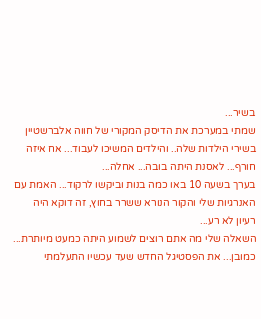בשיר...
שמתי במערכת את הדיסק המקורי של חווה אלברשטיין בשירי הילדות שלה.. והילדים המשיכו לעבוד... אח איזה חורף... לאסנת היתה בובה... אחלה...
בערך בשעה 10 באו כמה בנות וביקשו לרקוד... האמת עם האנרגיות שלי והקור הנורא ששרר בחוץ, זה דוקא היה רעיון לא רע...
השאלה שלי מה אתם רוצים לשמוע היתה כמעט מיותרת... כמובן... את הפסטיגל החדש שעד עכשיו התעלמתי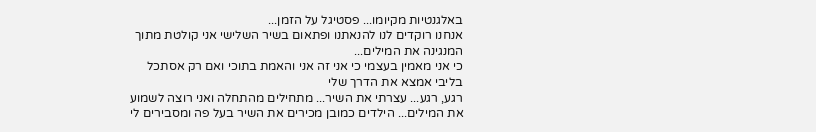באלגנטיות מקיומו... פסטיגל על הזמן...
אנחנו רוקדים לנו להנאתנו ופתאום בשיר השלישי אני קולטת מתוך המנגינה את המילים...
כי אני מאמין בעצמי כי אני זה אני והאמת בתוכי ואם רק אסתכל בליבי אמצא את הדרך שלי
רגע, רגע... עצרתי את השיר... מתחילים מהתחלה ואני רוצה לשמוע את המילים... הילדים כמובן מכירים את השיר בעל פה ומסבירים לי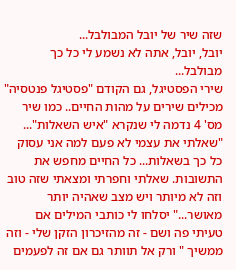שזה שיר של יובל המבולבל...
יובל, יובל, אתה לא נשמע לי כל כך מבולבל...
שירי הפסטיגל, גם הקודם "פסטיגל פנטסיה" מכילים שירים על מהות החיים.. כמו שיר מס' 4 נדמה לי שנקרא "איש השאלות"...
"שאלתי את עצמי לא פעם למה אני עסוק כל כך בשאלות... כל החיים מחפש את התשובות. שאלתי וחפרתי ומצאתי שזה טוב וזה לא מיותר ויש מצב שאהיה יותר מאושר..." יסלחו לי כותבי המילים אם טעיתי פה ושם - זה מהזיכרון הזקן שלי - וזה ממשיך " ורק אל תוותר גם אם זה לפעמים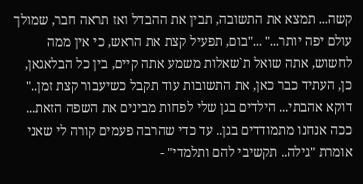קשה... תמצא את התשובה, תבין את ההבדל ואז תראה חבר, שמולך עולם יפה יותר..." ..."בום, תפעיל קצת את הראש, כי אין ממה לחשוש, אתה שואל ת`שאלות משמע אתה קיים, בין כל הבלאגאן, כן, העתיד כבר כאן, את התשובות עוד תקבל כשיעבור קצת זמן.."
דוקא אהבתי... הילדים בגן שלי לפחות מבינים את השפה הזאת... ככה אנחנו מתמודדים בגן.. עד כדי שהרבה פעמים קורה לי שאני אומרת "גילה.. תקשיבי להם ותלמדי" -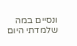ונסיים במה שלמדתי היום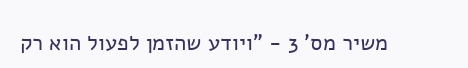משיר מס' 3 - "ויודע שהזמן לפעול הוא רק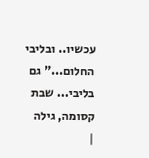עכשיו.. ובליבי החלום..." גם בליבי... שבת קסומה, גילה
|